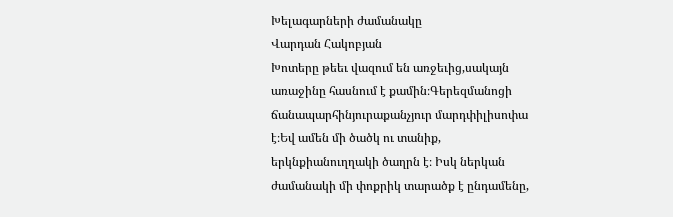Խելագարների ժամանակը
Վարդան Հակոբյան
Խոտերը թեեւ վազում են առջեւից,սակայն առաջինը հասնում է քամին։Գերեզմանոցի ճանապարհինյուրաքանչյուր մարդփիլիսոփա է։Եվ ամեն մի ծածկ ու տանիք, երկնքիանուղղակի ծաղրն է։ Իսկ ներկան ժամանակի մի փոքրիկ տարածք է ընդամենը,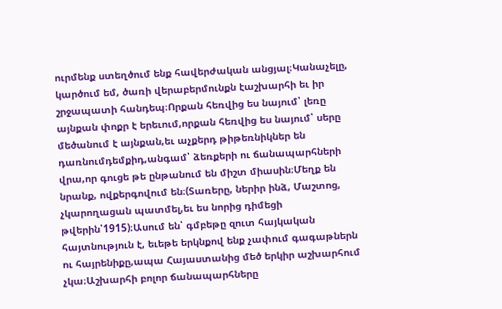ուրմենք ստեղծում ենք հավերժական անցյալ։Կանաչելը, կարծում եմ, ծառի վերաբերմունքն էաշխարհի եւ իր շրջապատի հանդեպ։Որքան հեռվից ես նայում՝ լեռը այնքան փոքր է երեւում,որքան հեռվից ես նայում՝ սերը մեծանում է այնքան,եւ աչքերդ թիթեռնիկներ են դառնումդեմքիդ,անգամ՝ ձեռքերի ու ճանապարհների վրա,որ գուցե թե ընթանում են միշտ միասին։Մեղք են նրանք, ովքերգովում են։(Տառերը, ներիր ինձ, Մաշտոց, չկարողացան պատմել,եւ ես նորից դիմեցի թվերին՝1915)։Ասում են՝ գմբեթը զուտ հայկական հայտնություն է, եւեթե երկնքով ենք չափում գագաթներն ու հայրենիքը,ապա Հայաստանից մեծ երկիր աշխարհում չկա։Աշխարհի բոլոր ճանապարհները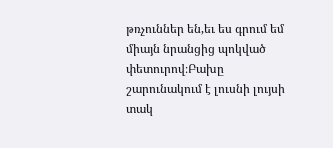թռչուններ են,եւ ես գրում եմ միայն նրանցից պոկված փետուրով։Բախը շարունակում է լուսնի լույսի տակ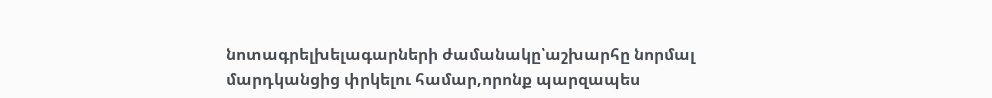նոտագրելխելագարների ժամանակը՝աշխարհը նորմալ մարդկանցից փրկելու համար,որոնք պարզապես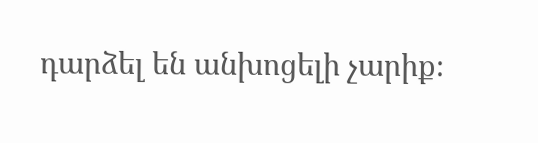դարձել են անխոցելի չարիք։